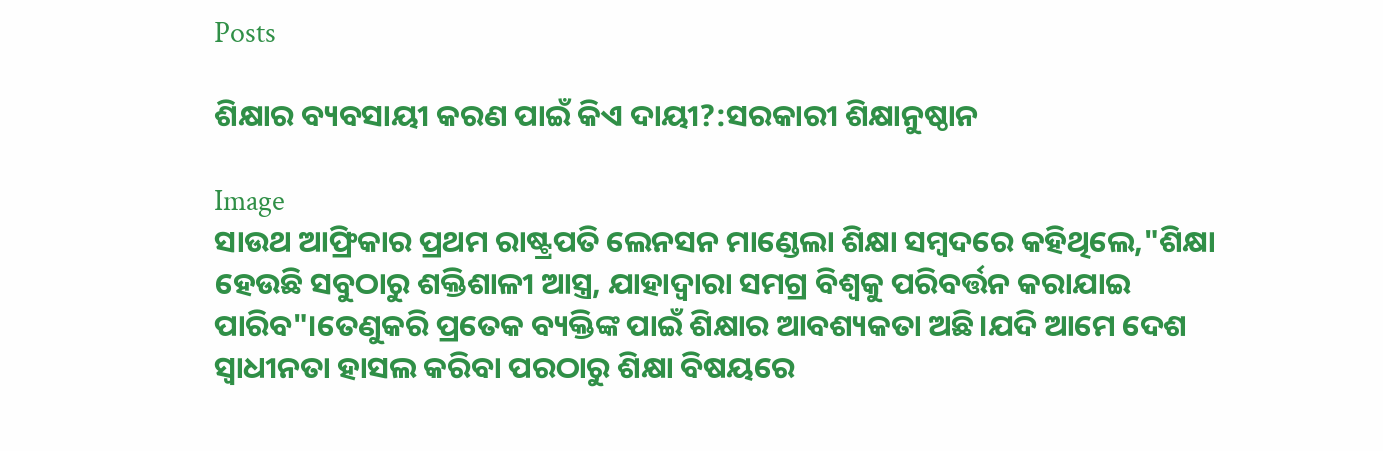Posts

ଶିକ୍ଷାର ବ୍ୟବସାୟୀ କରଣ ପାଇଁ କିଏ ଦାୟୀ?:ସରକାରୀ ଶିକ୍ଷାନୁଷ୍ଠାନ

Image
ସାଉଥ ଆଫ୍ରିକାର ପ୍ରଥମ ରାଷ୍ଟ୍ରପତି ଲେନସନ ମାଣ୍ଡେଲା ଶିକ୍ଷା ସମ୍ବଦରେ କହିଥିଲେ,"ଶିକ୍ଷା ହେଉଛି ସବୁଠାରୁ ଶକ୍ତିଶାଳୀ ଆସ୍ତ୍ର, ଯାହାଦ୍ୱାରା ସମଗ୍ର ବିଶ୍ବକୁ ପରିବର୍ତ୍ତନ କରାଯାଇ ପାରିବ"।ତେଣୁକରି ପ୍ରତେକ ବ୍ୟକ୍ତିଙ୍କ ପାଇଁ ଶିକ୍ଷାର ଆବଶ୍ୟକତା ଅଛି।ଯଦି ଆମେ ଦେଶ ସ୍ଵାଧୀନତା ହାସଲ କରିବା ପରଠାରୁ ଶିକ୍ଷା ବିଷୟରେ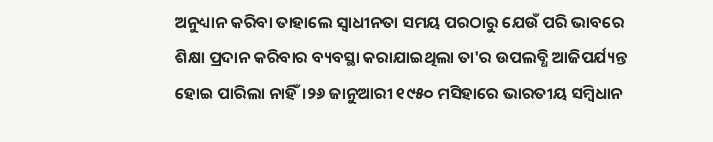ଅନୁଧ୍ୟାନ କରିବା ତାହାଲେ ସ୍ବାଧୀନତା ସମୟ ପରଠାରୁ ଯେଉଁ ପରି ଭାବରେ ଶିକ୍ଷା ପ୍ରଦାନ କରିବାର ବ୍ୟବସ୍ଥା କରାଯାଇଥିଲା ତା'ର ଉପଲବ୍ଧି ଆଜିପର୍ଯ୍ୟନ୍ତ  ହୋଇ ପାରିଲା ନାହିଁ।୨୬ ଜାନୁଆରୀ ୧୯୫୦ ମସିହାରେ ଭାରତୀୟ ସମ୍ବିଧାନ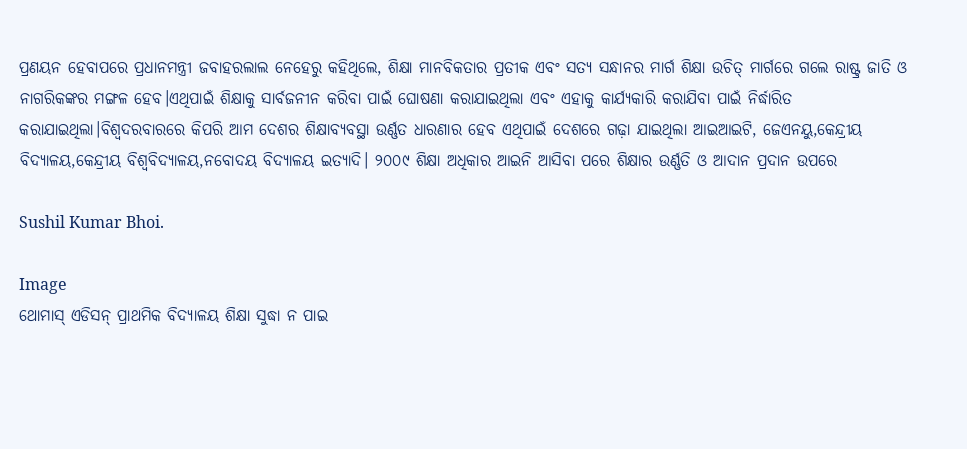ପ୍ରଣୟନ ହେବାପରେ ପ୍ରଧାନମନ୍ତ୍ରୀ ଜବାହରଲାଲ ନେହେରୁ କହିଥିଲେ, ଶିକ୍ଷା ମାନବିକତାର ପ୍ରତୀକ ଏବଂ ସତ୍ୟ ସନ୍ଧାନର ମାର୍ଗ ଶିକ୍ଷା ଉଚିତ୍ ମାର୍ଗରେ ଗଲେ ରାଷ୍ଟ୍ର ଜାତି ଓ ନାଗରିକଙ୍କର ମଙ୍ଗଳ ହେବ।ଏଥିପାଇଁ ଶିକ୍ଷାକୁ ସାର୍ବଜନୀନ କରିବା ପାଇଁ ଘୋଷଣା କରାଯାଇଥିଲା ଏବଂ ଏହାକୁ କାର୍ଯ୍ୟକାରି କରାଯିବା ପାଇଁ ନିର୍ଦ୍ଧାରିତ କରାଯାଇଥିଲା।ବିଶ୍ଵଦରବାରରେ କିପରି ଆମ ଦେଶର ଶିକ୍ଷାବ୍ୟବସ୍ଥା ଉର୍ଣ୍ଣତ ଧାରଣାର ହେବ ଏଥିପାଇଁ ଦେଶରେ ଗଢ଼ା ଯାଇଥିଲା ଆଇଆଇଟି, ଜେଏନୟୁ,କେନ୍ଦ୍ରୀୟ ବିଦ୍ୟାଳୟ,କେନ୍ଦ୍ରୀୟ ବିଶ୍ଵବିଦ୍ୟାଳୟ,ନବୋଦୟ ବିଦ୍ୟାଳୟ ଇତ୍ୟାଦି। ୨୦୦୯ ଶିକ୍ଷା ଅଧିକାର ଆଇନି ଆସିବା ପରେ ଶିକ୍ଷାର ଉର୍ଣ୍ଣତି ଓ ଆଦାନ ପ୍ରଦାନ ଉପରେ

Sushil Kumar Bhoi.

Image
ଥୋମାସ୍‌ ଏଡିସନ୍‌ ପ୍ରାଥମିକ ବିଦ୍ୟାଳୟ ଶିକ୍ଷା ସୁଦ୍ଧା ନ ପାଇ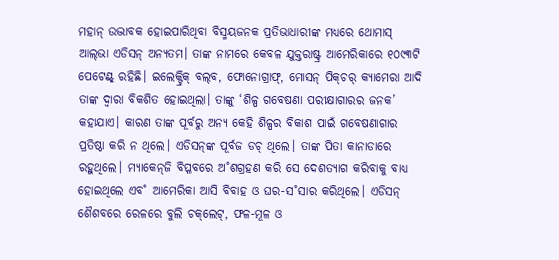ମହାନ୍ ଉଦ୍ଭାବକ ହୋଇପାରିଥିବା ବିସ୍ମୟଜନକ ପ୍ରତିଭାଧାରୀଙ୍କ ମଧ୍ୟରେ ଥୋମାସ୍ ଆଲ୍‌ଭା ଏଡିସନ୍ ଅନ୍ୟତମ। ତାଙ୍କ ନାମରେ କେବଳ ଯୁକ୍ତରାଷ୍ଟ୍ର ଆମେରିକାରେ ୧୦୯୩ଟି ପେଟେଣ୍ଟ୍ ରହିଛି। ଇଲେକ୍ଟ୍ରିକ୍ ବଲ୍‌ବ, ଫୋନୋଗ୍ରାଫ୍, ମୋସନ୍ ପିକ୍‌ଚର୍‌ କ୍ୟାମେରା ଆଦି ତାଙ୍କ ଦ୍ବାରା ବିକଶିତ ହୋଇଥିଲା। ତାଙ୍କୁ ‘ଶିଳ୍ପ ଗବେଷଣା ପରୀକ୍ଷାଗାରର ଜନକ’ କହାଯାଏ। କାରଣ ତାଙ୍କ ପୂର୍ବରୁ ଅନ୍ୟ କେହି ଶିଳ୍ପର ବିକାଶ ପାଇଁ ଗବେଷଣାଗାର ପ୍ରତିଷ୍ଠା କରି ନ ଥିଲେ। ଏଡିସନ୍‌ଙ୍କ ପୂର୍ବଜ ଡଚ୍ ଥିଲେ। ତାଙ୍କ ପିତା କାନାଡାରେ ରହୁଥିଲେ। ମ୍ୟାକେନ୍‌ଜି ବିପ୍ଳବରେ ଅ˚ଶଗ୍ରହଣ କରି ସେ ଦେଶତ୍ୟାଗ କରିବାକୁ ବାଧ୍ୟ ହୋଇଥିଲେ ଏବ˚ ଆମେରିକା ଆସି ବିବାହ ଓ ଘର-ସ˚ସାର କରିଥିଲେ। ଏଡିସନ୍ ଶୈଶବରେ ରେଳରେ ବୁଲି ଚକ୍‌ଲେଟ୍, ଫଳ-ମୂଳ ଓ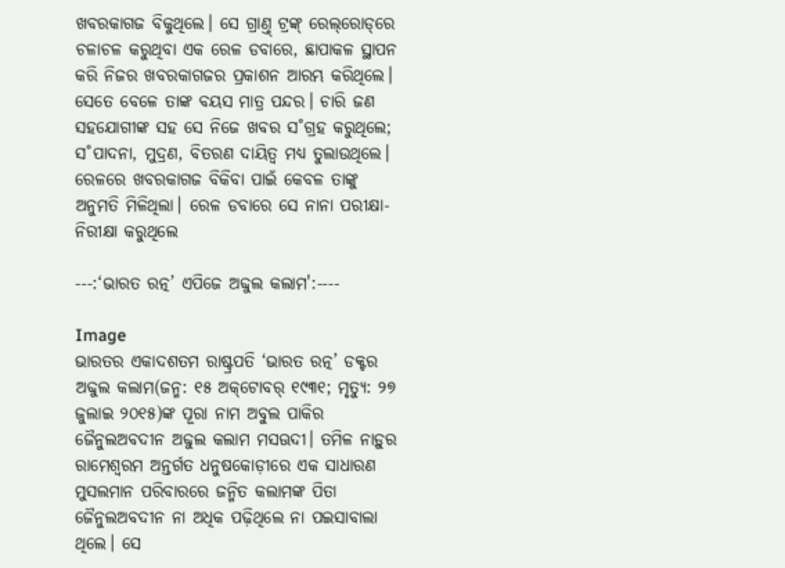ଖବରକାଗଜ ବିକୁଥିଲେ। ସେ ଗ୍ରାଣ୍ତ୍ ଟ୍ରଙ୍କ୍ ରେଲ୍‌ରୋଡ୍‌ରେ ଚଳାଚଳ କରୁଥିବା ଏକ ରେଳ ଡବାରେ, ଛାପାକଳ ସ୍ଥାପନ କରି ନିଜର ଖବରକାଗଜର ପ୍ରକାଶନ ଆରମ୍ଭ କରିଥିଲେ। ସେତେ ବେଳେ ତାଙ୍କ ବୟସ ମାତ୍ର ପନ୍ଦର। ଚାରି ଜଣ ସହଯୋଗୀଙ୍କ ସହ ସେ ନିଜେ ଖବର ସ˚ଗ୍ରହ କରୁଥିଲେ; ସ˚ପାଦନା, ମୁଦ୍ରଣ, ବିତରଣ ଦାୟିତ୍ବ ମଧ୍ୟ ତୁଲାଉଥିଲେ। ରେଳରେ ଖବରକାଗଜ ବିକିବା ପାଇଁ କେବଳ ତାଙ୍କୁ ଅନୁମତି ମିଳିଥିଲା। ରେଳ ଡବାରେ ସେ ନାନା ପରୀକ୍ଷା-ନିରୀକ୍ଷା କରୁଥିଲେ

---:‘ଭାରତ ରତ୍ନ’ ଏପିଜେ ଅବ୍ଦୁଲ କଲାମ':----

Image
ଭାରତର ଏକାଦଶତମ ରାଷ୍ଟ୍ରପତି ‘ଭାରତ ରତ୍ନ’ ଡକ୍ଟର ଅବ୍ଦୁଲ କଲାମ(ଜନ୍ମ: ୧୫ ଅକ୍‌ଟୋବର୍‌ ୧୯୩୧; ମୃତ୍ୟୁ: ୨୭ ଜୁଲାଇ ୨୦୧୫)ଙ୍କ ପୂରା ନାମ ଅବୁଲ ପାକିର ଜୈନୁଲଅବଦୀନ ଅବ୍ଦୁଲ କଲାମ ମସଊଦୀ। ତମିଳ ନାଡ଼ୁର ରାମେଶ୍ବରମ ଅନ୍ତର୍ଗତ ଧନୁଷକୋଡ଼ୀରେ ଏକ ସାଧାରଣ ମୁସଲମାନ ପରିବାରରେ ଜନ୍ମିତ କଲାମଙ୍କ ପିତା ଜୈନୁଲଅବଦୀନ ନା ଅଧିକ ପଢ଼ିଥିଲେ ନା ପଇସାବାଲା ଥିଲେ। ସେ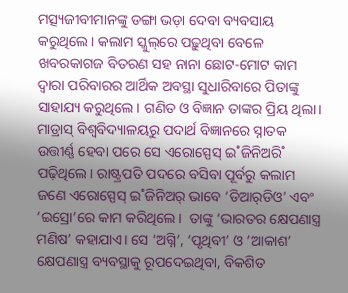ମତ୍ସ୍ୟଜୀବୀମାନଙ୍କୁ ଡଙ୍ଗା ଭଡ଼ା ଦେବା ବ୍ୟବସାୟ କରୁଥିଲେ। କଲାମ ସ୍କୁଲ୍‌ରେ ପଢ଼ୁଥିବା ବେଳେ ଖବରକାଗଜ ବିତରଣ ସହ ନାନା ଛୋଟ-ମୋଟ କାମ ଦ୍ବାରା ପରିବାରର ଆର୍ଥିକ ଅବସ୍ଥା ସୁଧାରିବାରେ ପିତାଙ୍କୁ ସାହାଯ୍ୟ କରୁଥିଲେ। ଗଣିତ ଓ ବିଜ୍ଞାନ ତାଙ୍କର ପ୍ରିୟ ଥିଲା। ମାଡ୍ରାସ୍‌ ବିଶ୍ବବିଦ୍ୟାଳୟରୁ ପଦାର୍ଥ ବିଜ୍ଞାନରେ ସ୍ନାତକ ଉତ୍ତୀର୍ଣ୍ଣ ହେବା ପରେ ସେ ଏରୋସ୍ପେସ୍‌ ଇ˚ଜିନିଅରି˚ ପଢ଼ିଥିଲେ। ରାଷ୍ଟ୍ରପତି ପଦରେ ବସିବା ପୂର୍ବରୁ କଲାମ ଜଣେ ଏରୋସ୍ପେସ୍‌ ଇ˚ଜିନିଅର‌୍‌ ଭାବେ ‘ଡିଆର‌୍‌ଡିଓ’ ଏବଂ ‘ଇସ୍ରୋ’ରେ କାମ କରିଥିଲେ।  ତାଙ୍କୁ ‘ଭାରତର କ୍ଷେପଣାସ୍ତ୍ର ମଣିଷ’ କହାଯାଏ। ସେ ‘ଅଗ୍ନି’, ‘ପୃଥିବୀ’ ଓ ‘ଆକାଶ’ କ୍ଷେପଣାସ୍ତ୍ର ବ୍ୟବସ୍ଥାକୁ ରୂପଦେଇଥିବା, ବିକଶିତ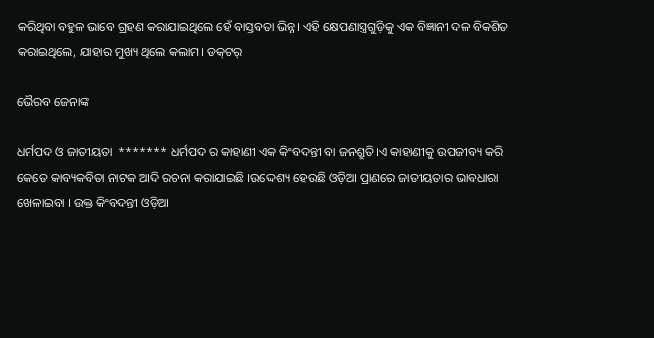କରିଥିବା ବହୁଳ ଭାବେ ଗ୍ରହଣ କରାଯାଇଥିଲେ ହେଁ ବାସ୍ତବତା ଭିନ୍ନ। ଏହି କ୍ଷେପଣାସ୍ତ୍ରଗୁଡ଼ିକୁ ଏକ ବିଜ୍ଞାନୀ ଦଳ ବିକଶିତ କରାଇଥିଲେ, ଯାହାର ମୁଖ୍ୟ ଥିଲେ କଲାମ। ଡକ୍‌ଟର‌୍

ଭୈରବ ଜେନାଙ୍କ

ଧର୍ମପଦ ଓ ଜାତୀୟତା  ******* ଧର୍ମପଦ ର କାହାଣୀ ଏକ କିଂବଦନ୍ତୀ ବା ଜନଶ୍ରୁତି।ଏ କାହାଣୀକୁ ଉପଜୀବ୍ୟ କରି କେତେ କାବ୍ୟକବିତା ନାଟକ ଆଦି ରଚନା କରାଯାଇଛି ।ଉଦ୍ଦେଶ୍ୟ ହେଉଛି ଓଡ଼ିଆ ପ୍ରାଣରେ ଜାତୀୟତାର ଭାବଧାରା ଖେଳାଇବା । ଉକ୍ତ କିଂବଦନ୍ତୀ ଓଡ଼ିଆ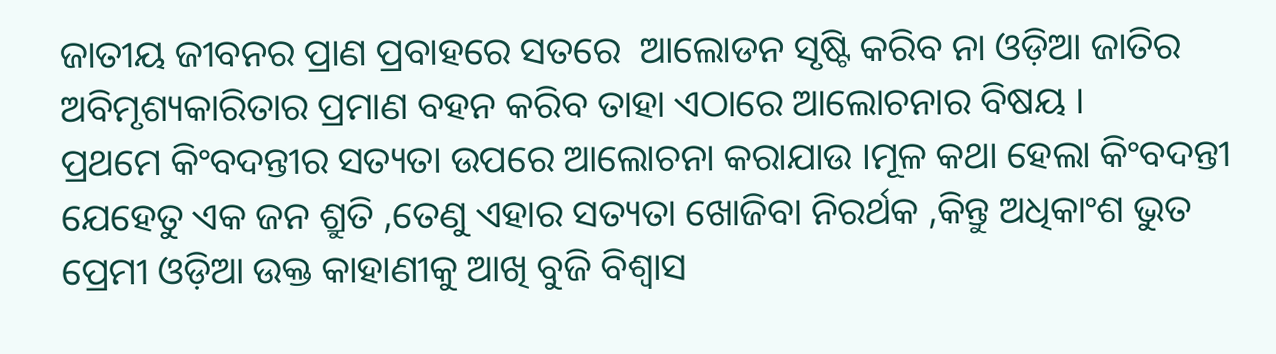ଜାତୀୟ ଜୀବନର ପ୍ରାଣ ପ୍ରବାହରେ ସତରେ  ଆଲୋଡନ ସୃଷ୍ଟି କରିବ ନା ଓଡ଼ିଆ ଜାତିର ଅବିମୃଶ୍ୟକାରିତାର ପ୍ରମାଣ ବହନ କରିବ ତାହା ଏଠାରେ ଆଲୋଚନାର ବିଷୟ ।                ପ୍ରଥମେ କିଂବଦନ୍ତୀର ସତ୍ୟତା ଉପରେ ଆଲୋଚନା କରାଯାଉ ।ମୂଳ କଥା ହେଲା କିଂବଦନ୍ତୀ ଯେହେତୁ ଏକ ଜନ ଶ୍ରୁତି ,ତେଣୁ ଏହାର ସତ୍ୟତା ଖୋଜିବା ନିରର୍ଥକ ,କିନ୍ତୁ ଅଧିକାଂଶ ଭୁତ ପ୍ରେମୀ ଓଡ଼ିଆ ଉକ୍ତ କାହାଣୀକୁ ଆଖି ବୁଜି ବିଶ୍ୱାସ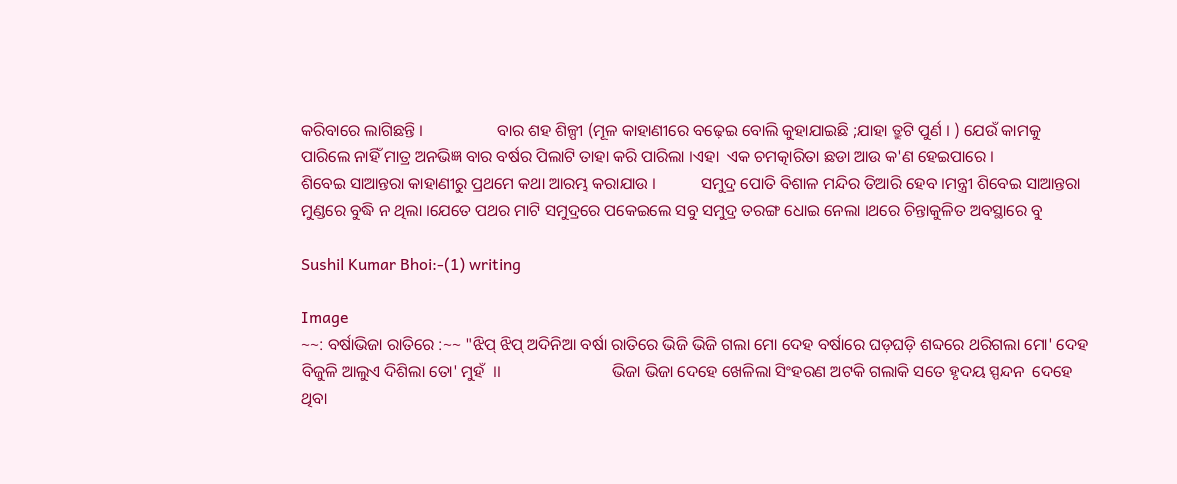କରିବାରେ ଲାଗିଛନ୍ତି ।                  ବାର ଶହ ଶିଳ୍ପୀ (ମୂଳ କାହାଣୀରେ ବଢ଼େଇ ବୋଲି କୁହାଯାଇଛି ;ଯାହା ତ୍ରୁଟି ପୁର୍ଣ । ) ଯେଉଁ କାମକୁ ପାରିଲେ ନାହିଁ ମାତ୍ର ଅନଭିଜ୍ଞ ବାର ବର୍ଷର ପିଲାଟି ତାହା କରି ପାରିଲା ।ଏହା  ଏକ ଚମତ୍କାରିତା ଛଡା ଆଉ କ'ଣ ହେଇପାରେ ।                    ଶିବେଇ ସାଆନ୍ତରା କାହାଣୀରୁ ପ୍ରଥମେ କଥା ଆରମ୍ଭ କରାଯାଉ ।           ସମୁଦ୍ର ପୋତି ବିଶାଳ ମନ୍ଦିର ତିଆରି ହେବ ।ମନ୍ତ୍ରୀ ଶିବେଇ ସାଆନ୍ତରା ମୁଣ୍ଡରେ ବୁଦ୍ଧି ନ ଥିଲା ।ଯେତେ ପଥର ମାଟି ସମୁଦ୍ରରେ ପକେଇଲେ ସବୁ ସମୁଦ୍ର ତରଙ୍ଗ ଧୋଇ ନେଲା ।ଥରେ ଚିନ୍ତାକୁଳିତ ଅବସ୍ଥାରେ ବୁ

Sushil Kumar Bhoi:-(1) writing

Image
~~: ବର୍ଷାଭିଜା ରାତିରେ :~~ "ଝିପ୍ ଝିପ୍ ଅଦିନିଆ ବର୍ଷା ରାତିରେ ଭିଜି ଭିଜି ଗଲା ମୋ ଦେହ ବର୍ଷାରେ ଘଡ଼ଘଡ଼ି ଶବ୍ଦରେ ଥରିଗଲା ମୋ' ଦେହ ବିଜୁଳି ଆଲୁଏ ଦିଶିଲା ତୋ' ମୁହଁ  ।।                           ଭିଜା ଭିଜା ଦେହେ ଖେଳିଲା ସିଂହରଣ ଅଟକି ଗଲାକି ସତେ ହୃଦୟ ସ୍ପନ୍ଦନ  ଦେହେ ଥିବା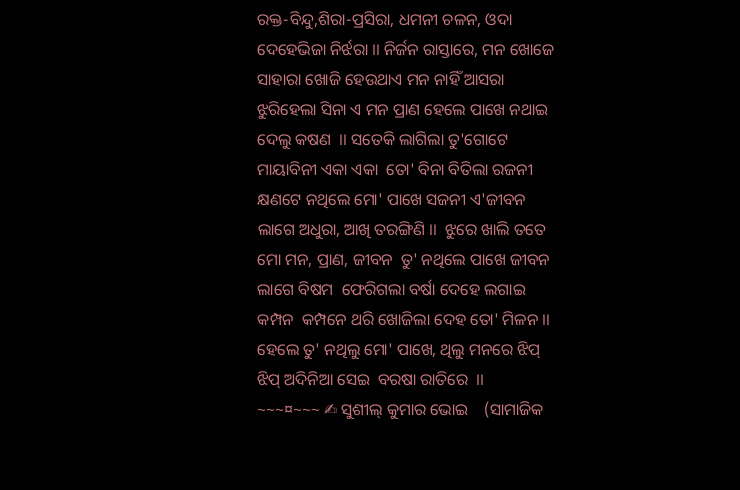ରକ୍ତ-ବିନ୍ଦୁ,ଶିରା-ପ୍ରସିରା, ଧମନୀ ଚଳନ, ଓଦା ଦେହେଭିଜା ନିର୍ଝରା ।। ନିର୍ଜନ ରାସ୍ତାରେ, ମନ ଖୋଜେ ସାହାରା ଖୋଜି ହେଉଥାଏ ମନ ନାହିଁ ଆସରା ଝୁରିହେଲା ସିନା ଏ ମନ ପ୍ରାଣ ହେଲେ ପାଖେ ନଥାଇ ଦେଲୁ କଷଣ  ।। ସତେକି ଲାଗିଲା ତୁ'ଗୋଟେ ମାୟାବିନୀ ଏକା ଏକା  ତୋ' ବିନା ବିତିଲା ରଜନୀ  କ୍ଷଣଟେ ନଥିଲେ ମୋ' ପାଖେ ସଜନୀ ଏ'ଜୀବନ ଲାଗେ ଅଧୁରା, ଆଖି ତରଙ୍ଗିଣି ।।  ଝୁରେ ଖାଲି ତତେ ମୋ ମନ, ପ୍ରାଣ, ଜୀବନ  ତୁ' ନଥିଲେ ପାଖେ ଜୀବନ ଲାଗେ ବିଷମ  ଫେରିଗଲା ବର୍ଷା ଦେହେ ଲଗାଇ କମ୍ପନ  କମ୍ପନେ ଥରି ଖୋଜିଲା ଦେହ ତୋ' ମିଳନ ।। ହେଲେ ତୁ' ନଥିଲୁ ମୋ' ପାଖେ, ଥିଲୁ ମନରେ ଝିପ୍ ଝିପ୍ ଅଦିନିଆ ସେଇ  ବରଷା ରାତିରେ  ।।         ~~~¤~~~ ✍ ସୁଶୀଲ୍ କୁମାର ଭୋଇ    (ସାମାଜିକ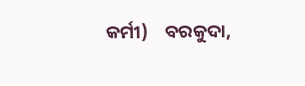କର୍ମୀ)    ବରକୁଦା,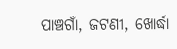ପାଞ୍ଚଗାଁ, ଜଟଣୀ, ଖୋର୍ଦ୍ଧା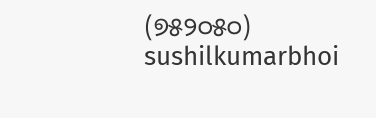(୭୫୨୦୫୦) sushilkumarbhoi